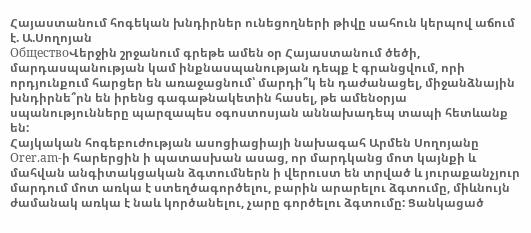Հայաստանում հոգեկան խնդիրներ ունեցողների թիվը սահուն կերպով աճում է. Ա.Սողոյան
ОбществоՎերջին շրջանում գրեթե ամեն օր Հայաստանում ծեծի, մարդասպանության կամ ինքնասպանության դեպք է գրանցվում, որի որդյունքում հարցեր են առաջացնում՝ մարդի՞կ են դաժանացել, միջանձնային խնդիրնե՞րն են իրենց գագաթնակետին հասել, թե ամենօրյա սպանությունները պարզապես օգոստոսյան աննախադեպ տապի հետևանք են:
Հայկական հոգեբուժության ասոցիացիայի նախագահ Արմեն Սողոյանը Orer.am-ի հարերցին ի պատասխան ասաց, որ մարդկանց մոտ կայնքի և մահվան անգիտակցական ձգտումներն ի վերուստ են տրված և յուրաքանչյուր մարդում մոտ առկա է ստեղծագործելու, բարին արարելու ձգտումը, միևնույն ժամանակ առկա է նաև կործանելու, չարը գործելու ձգտումը: Ցանկացած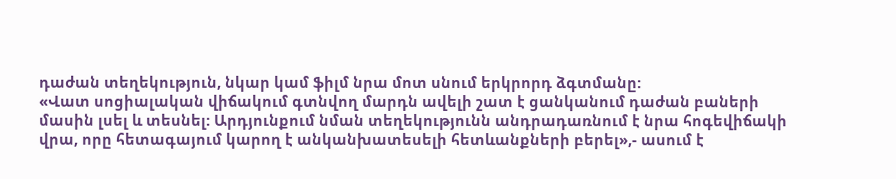դաժան տեղեկություն, նկար կամ ֆիլմ նրա մոտ սնում երկրորդ ձգտմանը:
«Վատ սոցիալական վիճակում գտնվող մարդն ավելի շատ է ցանկանում դաժան բաների մասին լսել և տեսնել: Արդյունքում նման տեղեկությունն անդրադառնում է նրա հոգեվիճակի վրա, որը հետագայում կարող է անկանխատեսելի հետևանքների բերել»,- ասում է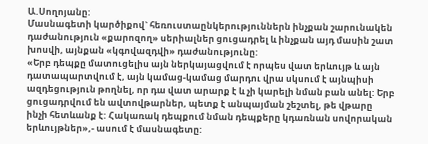Ա.Սողոյանը:
Մասնագետի կարծիքով` հեռուստաընկերություններն ինչքան շարունակեն դաժանություն «քարոզող» սերիալներ ցուցադրել և ինչքան այդ մասին շատ խոսվի, այնքան «կգովազդվի» դաժանությունը:
«Երբ դեպքը մատուցելիս այն ներկայացվում է որպես վատ երևույթ և այն դատապարտվում է, այն կամաց-կամաց մարդու վրա սկսում է այնպիսի ազդեցություն թողնել, որ դա վատ արարք է և չի կարելի նման բան անել: Երբ ցուցադրվում են ավտովթարներ, պետք է անպայման շեշտել, թե վթարը ինչի հետևանք է: Հակառակ դեպքում նման դեպքերը կդառնան սովորական երևույթներ»,- ասում է մասնագետը: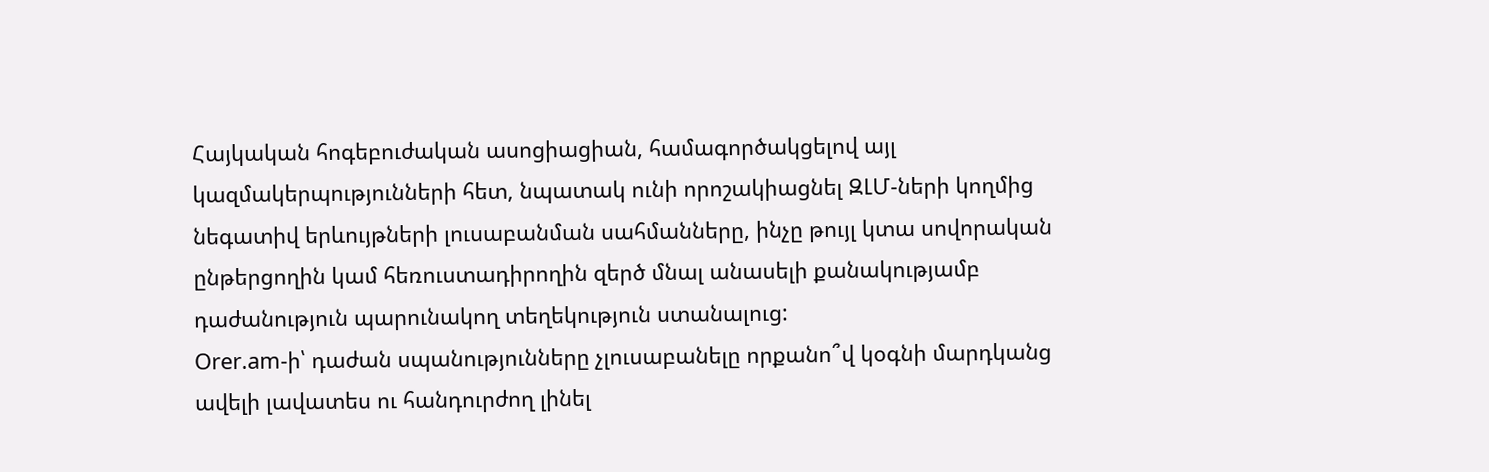Հայկական հոգեբուժական ասոցիացիան, համագործակցելով այլ կազմակերպությունների հետ, նպատակ ունի որոշակիացնել ԶԼՄ-ների կողմից նեգատիվ երևույթների լուսաբանման սահմանները, ինչը թույլ կտա սովորական ընթերցողին կամ հեռուստադիրողին զերծ մնալ անասելի քանակությամբ դաժանություն պարունակող տեղեկություն ստանալուց:
Orer.am-ի՝ դաժան սպանությունները չլուսաբանելը որքանո՞վ կօգնի մարդկանց ավելի լավատես ու հանդուրժող լինել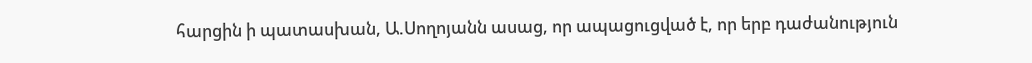հարցին ի պատասխան, Ա.Սողոյանն ասաց, որ ապացուցված է, որ երբ դաժանություն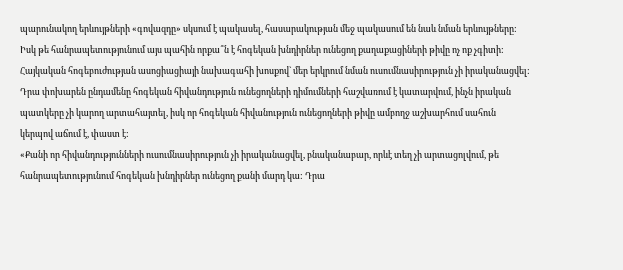պարունակող երևույթների «գովազդը» սկսում է պակասել, հասարակության մեջ պակասում են նաև նման երևույթները:
Իսկ թե հանրապետությունում այս պահին որքա՞ն է հոգեկան խնդիրներ ունեցող քաղաքացիների թիվը ոչ ոք չգիտի: Հայկական հոգեբուժության ասոցիացիայի նախագահի խոսքով` մեր երկրում նման ուսումնասիրություն չի իրականացվել:
Դրա փոխարեն ընդամենը հոգեկան հիվանդություն ունեցողների դիմումների հաշվառում է կատարվում, ինչն իրական պատկերը չի կարող արտահայտել, իսկ որ հոգեկան հիվանություն ունեցողների թիվը ամբողջ աշխարհում սահուն կերպով աճում է, փաստ է:
«Քանի որ հիվանդությունների ուսումնասիրություն չի իրականացվել, բնականաբար, որևէ տեղ չի արտացոլվում, թե հանրապետությունում հոգեկան խնդիրներ ունեցող քանի մարդ կա: Դրա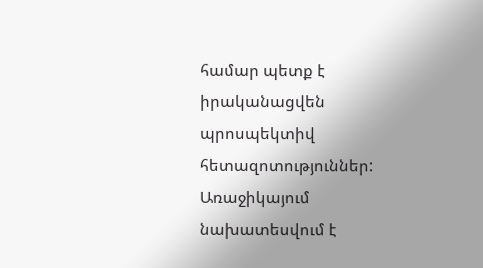համար պետք է իրականացվեն պրոսպեկտիվ հետազոտություններ: Առաջիկայում նախատեսվում է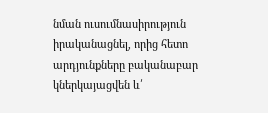նման ուսումնասիրություն իրականացնել, որից հետո արդյունքները բականաբար կներկայացվեն և՛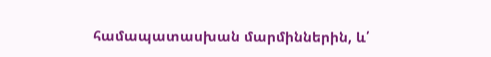համապատասխան մարմիններին, և՛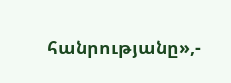հանրությանը»,-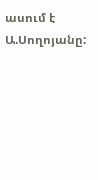ասում է Ա.Սողոյանը: